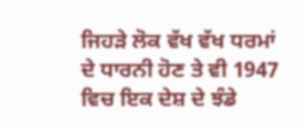ਜਿਹੜੇ ਲੋਕ ਵੱਖ ਵੱਖ ਧਰਮਾਂ ਦੇ ਧਾਰਨੀ ਹੋਣ ਤੇ ਵੀ 1947 ਵਿਚ ਇਕ ਦੇਸ਼ ਦੇ ਝੰਡੇ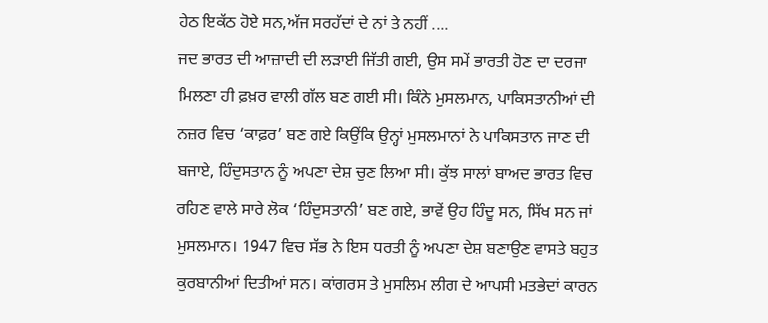ਹੇਠ ਇਕੱਠ ਹੋਏ ਸਨ,ਅੱਜ ਸਰਹੱਦਾਂ ਦੇ ਨਾਂ ਤੇ ਨਹੀਂ ....
ਜਦ ਭਾਰਤ ਦੀ ਆਜ਼ਾਦੀ ਦੀ ਲੜਾਈ ਜਿੱਤੀ ਗਈ, ਉਸ ਸਮੇਂ ਭਾਰਤੀ ਹੋਣ ਦਾ ਦਰਜਾ ਮਿਲਣਾ ਹੀ ਫ਼ਖ਼ਰ ਵਾਲੀ ਗੱਲ ਬਣ ਗਈ ਸੀ। ਕਿੰਨੇ ਮੁਸਲਮਾਨ, ਪਾਕਿਸਤਾਨੀਆਂ ਦੀ ਨਜ਼ਰ ਵਿਚ ‘ਕਾਫ਼ਰ’ ਬਣ ਗਏ ਕਿਉਂਕਿ ਉਨ੍ਹਾਂ ਮੁਸਲਮਾਨਾਂ ਨੇ ਪਾਕਿਸਤਾਨ ਜਾਣ ਦੀ ਬਜਾਏ, ਹਿੰਦੁਸਤਾਨ ਨੂੰ ਅਪਣਾ ਦੇਸ਼ ਚੁਣ ਲਿਆ ਸੀ। ਕੁੱਝ ਸਾਲਾਂ ਬਾਅਦ ਭਾਰਤ ਵਿਚ ਰਹਿਣ ਵਾਲੇ ਸਾਰੇ ਲੋਕ ‘ਹਿੰਦੁਸਤਾਨੀ’ ਬਣ ਗਏ, ਭਾਵੇਂ ਉਹ ਹਿੰਦੂ ਸਨ, ਸਿੱਖ ਸਨ ਜਾਂ ਮੁਸਲਮਾਨ। 1947 ਵਿਚ ਸੱਭ ਨੇ ਇਸ ਧਰਤੀ ਨੂੰ ਅਪਣਾ ਦੇਸ਼ ਬਣਾਉਣ ਵਾਸਤੇ ਬਹੁਤ ਕੁਰਬਾਨੀਆਂ ਦਿਤੀਆਂ ਸਨ। ਕਾਂਗਰਸ ਤੇ ਮੁਸਲਿਮ ਲੀਗ ਦੇ ਆਪਸੀ ਮਤਭੇਦਾਂ ਕਾਰਨ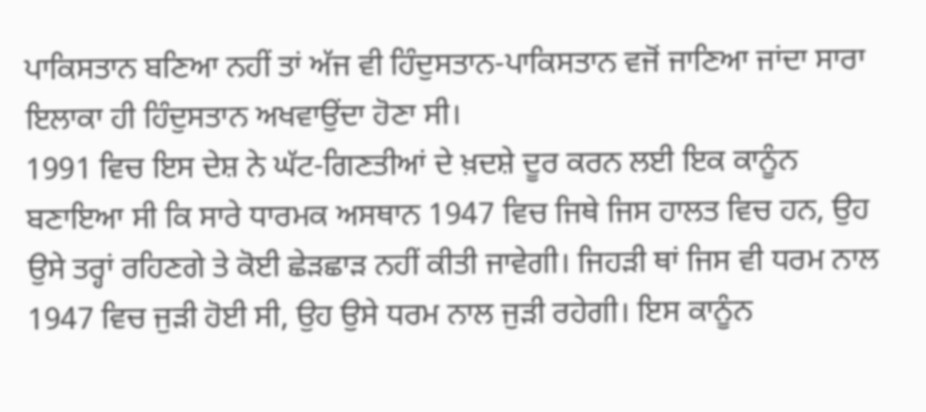ਪਾਕਿਸਤਾਨ ਬਣਿਆ ਨਹੀਂ ਤਾਂ ਅੱਜ ਵੀ ਹਿੰਦੁਸਤਾਨ-ਪਾਕਿਸਤਾਨ ਵਜੋਂ ਜਾਣਿਆ ਜਾਂਦਾ ਸਾਰਾ ਇਲਾਕਾ ਹੀ ਹਿੰਦੁਸਤਾਨ ਅਖਵਾਉਂਦਾ ਹੋਣਾ ਸੀ।
1991 ਵਿਚ ਇਸ ਦੇਸ਼ ਨੇ ਘੱਟ-ਗਿਣਤੀਆਂ ਦੇ ਖ਼ਦਸ਼ੇ ਦੂਰ ਕਰਨ ਲਈ ਇਕ ਕਾਨੂੰਨ ਬਣਾਇਆ ਸੀ ਕਿ ਸਾਰੇ ਧਾਰਮਕ ਅਸਥਾਨ 1947 ਵਿਚ ਜਿਥੇ ਜਿਸ ਹਾਲਤ ਵਿਚ ਹਨ, ਉਹ ਉਸੇ ਤਰ੍ਹਾਂ ਰਹਿਣਗੇ ਤੇ ਕੋਈ ਛੇੜਛਾੜ ਨਹੀਂ ਕੀਤੀ ਜਾਵੇਗੀ। ਜਿਹੜੀ ਥਾਂ ਜਿਸ ਵੀ ਧਰਮ ਨਾਲ 1947 ਵਿਚ ਜੁੜੀ ਹੋਈ ਸੀ, ਉਹ ਉਸੇ ਧਰਮ ਨਾਲ ਜੁੜੀ ਰਹੇਗੀ। ਇਸ ਕਾਨੂੰਨ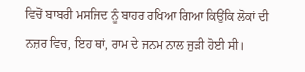ਵਿਚੋਂ ਬਾਬਰੀ ਮਸਜਿਦ ਨੂੰ ਬਾਹਰ ਰਖਿਆ ਗਿਆ ਕਿਉਂਕਿ ਲੋਕਾਂ ਦੀ ਨਜ਼ਰ ਵਿਚ, ਇਹ ਥਾਂ, ਰਾਮ ਦੇ ਜਨਮ ਨਾਲ ਜੁੜੀ ਹੋਈ ਸੀ।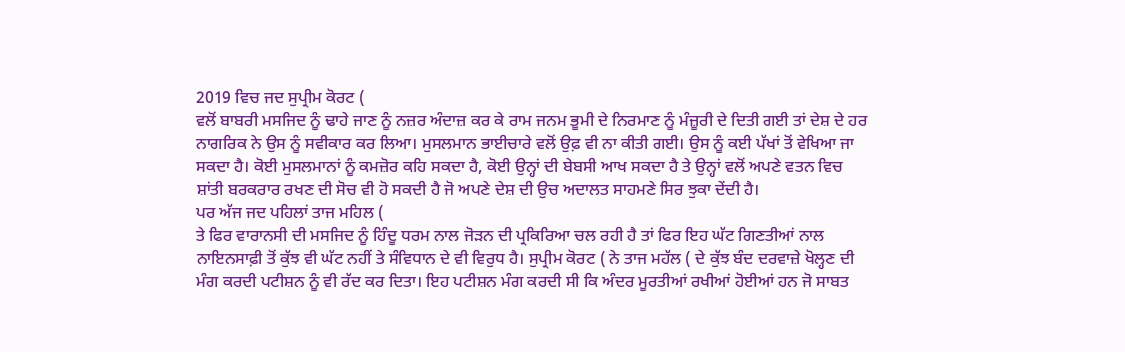2019 ਵਿਚ ਜਦ ਸੁਪ੍ਰੀਮ ਕੋਰਟ (
ਵਲੋਂ ਬਾਬਰੀ ਮਸਜਿਦ ਨੂੰ ਢਾਹੇ ਜਾਣ ਨੂੰ ਨਜ਼ਰ ਅੰਦਾਜ਼ ਕਰ ਕੇ ਰਾਮ ਜਨਮ ਭੂਮੀ ਦੇ ਨਿਰਮਾਣ ਨੂੰ ਮੰਜ਼ੂਰੀ ਦੇ ਦਿਤੀ ਗਈ ਤਾਂ ਦੇਸ਼ ਦੇ ਹਰ ਨਾਗਰਿਕ ਨੇ ਉਸ ਨੂੰ ਸਵੀਕਾਰ ਕਰ ਲਿਆ। ਮੁਸਲਮਾਨ ਭਾਈਚਾਰੇ ਵਲੋਂ ਉਫ਼ ਵੀ ਨਾ ਕੀਤੀ ਗਈ। ਉਸ ਨੂੰ ਕਈ ਪੱਖਾਂ ਤੋਂ ਵੇਖਿਆ ਜਾ ਸਕਦਾ ਹੈ। ਕੋਈ ਮੁਸਲਮਾਨਾਂ ਨੂੰ ਕਮਜ਼ੋਰ ਕਹਿ ਸਕਦਾ ਹੈ, ਕੋਈ ਉਨ੍ਹਾਂ ਦੀ ਬੇਬਸੀ ਆਖ ਸਕਦਾ ਹੈ ਤੇ ਉਨ੍ਹਾਂ ਵਲੋਂ ਅਪਣੇ ਵਤਨ ਵਿਚ ਸ਼ਾਂਤੀ ਬਰਕਰਾਰ ਰਖਣ ਦੀ ਸੋਚ ਵੀ ਹੋ ਸਕਦੀ ਹੈ ਜੋ ਅਪਣੇ ਦੇਸ਼ ਦੀ ਉਚ ਅਦਾਲਤ ਸਾਹਮਣੇ ਸਿਰ ਝੁਕਾ ਦੇਂਦੀ ਹੈ।
ਪਰ ਅੱਜ ਜਦ ਪਹਿਲਾਂ ਤਾਜ ਮਹਿਲ (
ਤੇ ਫਿਰ ਵਾਰਾਨਸੀ ਦੀ ਮਸਜਿਦ ਨੂੰ ਹਿੰਦੂ ਧਰਮ ਨਾਲ ਜੋੜਨ ਦੀ ਪ੍ਰਕਿਰਿਆ ਚਲ ਰਹੀ ਹੈ ਤਾਂ ਫਿਰ ਇਹ ਘੱਟ ਗਿਣਤੀਆਂ ਨਾਲ ਨਾਇਨਸਾਫ਼ੀ ਤੋਂ ਕੁੱਝ ਵੀ ਘੱਟ ਨਹੀਂ ਤੇ ਸੰਵਿਧਾਨ ਦੇ ਵੀ ਵਿਰੁਧ ਹੈ। ਸੁਪ੍ਰੀਮ ਕੋਰਟ ( ਨੇ ਤਾਜ ਮਹੱਲ ( ਦੇ ਕੁੱਝ ਬੰਦ ਦਰਵਾਜ਼ੇ ਖੋਲ੍ਹਣ ਦੀ ਮੰਗ ਕਰਦੀ ਪਟੀਸ਼ਨ ਨੂੰ ਵੀ ਰੱਦ ਕਰ ਦਿਤਾ। ਇਹ ਪਟੀਸ਼ਨ ਮੰਗ ਕਰਦੀ ਸੀ ਕਿ ਅੰਦਰ ਮੂਰਤੀਆਂ ਰਖੀਆਂ ਹੋਈਆਂ ਹਨ ਜੋ ਸਾਬਤ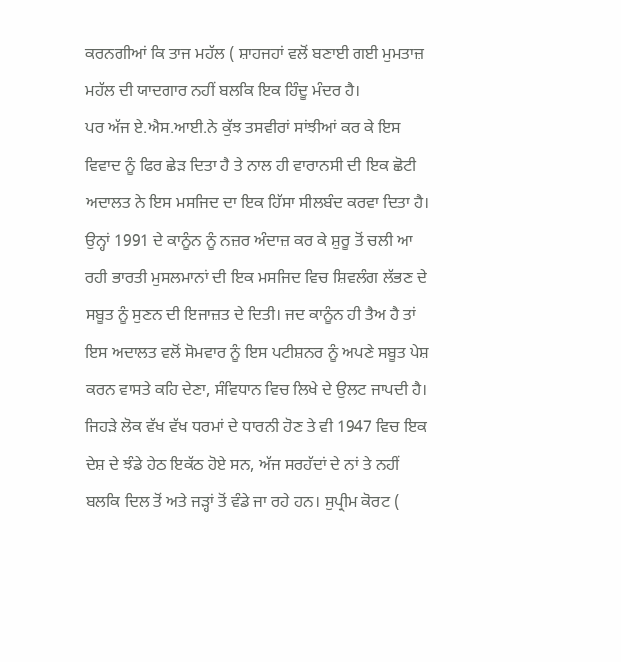ਕਰਨਗੀਆਂ ਕਿ ਤਾਜ ਮਹੱਲ ( ਸ਼ਾਹਜਹਾਂ ਵਲੋਂ ਬਣਾਈ ਗਈ ਮੁਮਤਾਜ਼ ਮਹੱਲ ਦੀ ਯਾਦਗਾਰ ਨਹੀਂ ਬਲਕਿ ਇਕ ਹਿੰਦੂ ਮੰਦਰ ਹੈ।
ਪਰ ਅੱਜ ਏ.ਐਸ.ਆਈ.ਨੇ ਕੁੱਝ ਤਸਵੀਰਾਂ ਸਾਂਝੀਆਂ ਕਰ ਕੇ ਇਸ ਵਿਵਾਦ ਨੂੰ ਫਿਰ ਛੇੜ ਦਿਤਾ ਹੈ ਤੇ ਨਾਲ ਹੀ ਵਾਰਾਨਸੀ ਦੀ ਇਕ ਛੋਟੀ ਅਦਾਲਤ ਨੇ ਇਸ ਮਸਜਿਦ ਦਾ ਇਕ ਹਿੱਸਾ ਸੀਲਬੰਦ ਕਰਵਾ ਦਿਤਾ ਹੈ। ਉਨ੍ਹਾਂ 1991 ਦੇ ਕਾਨੂੰਨ ਨੂੰ ਨਜ਼ਰ ਅੰਦਾਜ਼ ਕਰ ਕੇ ਸ਼ੁਰੂ ਤੋਂ ਚਲੀ ਆ ਰਹੀ ਭਾਰਤੀ ਮੁਸਲਮਾਨਾਂ ਦੀ ਇਕ ਮਸਜਿਦ ਵਿਚ ਸ਼ਿਵਲੰਗ ਲੱਭਣ ਦੇ ਸਬੂਤ ਨੂੰ ਸੁਣਨ ਦੀ ਇਜਾਜ਼ਤ ਦੇ ਦਿਤੀ। ਜਦ ਕਾਨੂੰਨ ਹੀ ਤੈਅ ਹੈ ਤਾਂ ਇਸ ਅਦਾਲਤ ਵਲੋਂ ਸੋਮਵਾਰ ਨੂੰ ਇਸ ਪਟੀਸ਼ਨਰ ਨੂੰ ਅਪਣੇ ਸਬੂਤ ਪੇਸ਼ ਕਰਨ ਵਾਸਤੇ ਕਹਿ ਦੇਣਾ, ਸੰਵਿਧਾਨ ਵਿਚ ਲਿਖੇ ਦੇ ਉਲਟ ਜਾਪਦੀ ਹੈ। ਜਿਹੜੇ ਲੋਕ ਵੱਖ ਵੱਖ ਧਰਮਾਂ ਦੇ ਧਾਰਨੀ ਹੋਣ ਤੇ ਵੀ 1947 ਵਿਚ ਇਕ ਦੇਸ਼ ਦੇ ਝੰਡੇ ਹੇਠ ਇਕੱਠ ਹੋਏ ਸਨ, ਅੱਜ ਸਰਹੱਦਾਂ ਦੇ ਨਾਂ ਤੇ ਨਹੀਂ ਬਲਕਿ ਦਿਲ ਤੋਂ ਅਤੇ ਜੜ੍ਹਾਂ ਤੋਂ ਵੰਡੇ ਜਾ ਰਹੇ ਹਨ। ਸੁਪ੍ਰੀਮ ਕੋਰਟ (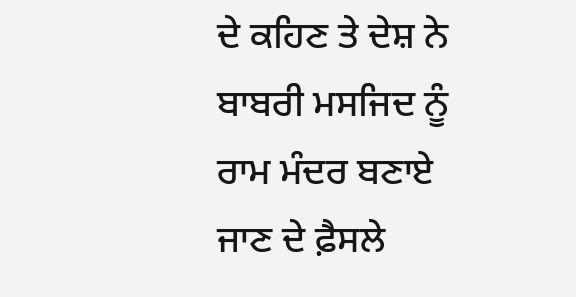ਦੇ ਕਹਿਣ ਤੇ ਦੇਸ਼ ਨੇ ਬਾਬਰੀ ਮਸਜਿਦ ਨੂੰ ਰਾਮ ਮੰਦਰ ਬਣਾਏ ਜਾਣ ਦੇ ਫ਼ੈਸਲੇ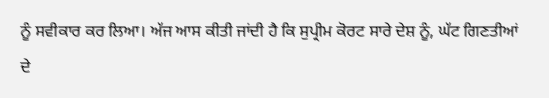ਨੂੰ ਸਵੀਕਾਰ ਕਰ ਲਿਆ। ਅੱਜ ਆਸ ਕੀਤੀ ਜਾਂਦੀ ਹੈ ਕਿ ਸੁਪ੍ਰੀਮ ਕੋਰਟ ਸਾਰੇ ਦੇਸ਼ ਨੂੰ, ਘੱਟ ਗਿਣਤੀਆਂ ਦੇ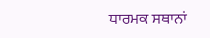ਧਾਰਮਕ ਸਥਾਨਾਂ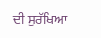ਦੀ ਸੁਰੱਖਿਆ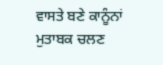ਵਾਸਤੇ ਬਣੇ ਕਾਨੂੰਨਾਂ ਮੁਤਾਬਕ ਚਲਣ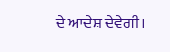ਦੇ ਆਦੇਸ਼ ਦੇਵੇਗੀ।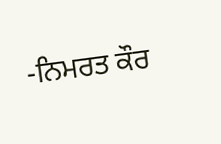-ਨਿਮਰਤ ਕੌਰ